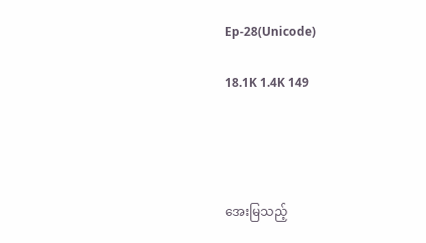Ep-28(Unicode)

18.1K 1.4K 149




အေးမြသည့်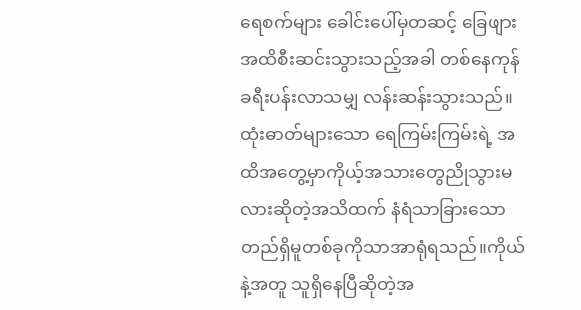ရေစက်များ ခေါင်းပေါ်မှတဆင့် ခြေဖျားအထိစီးဆင်းသွားသည့်အခါ တစ်နေကုန် ခရီးပန်းလာသမျှ လန်းဆန်းသွားသည်။ထုံးဓာတ်များသော ရေကြမ်းကြမ်းရဲ့ အထိအတွေ့မှာကိုယ့်အသားတွေညိုသွားမလားဆိုတဲ့အသိထက် နံရံသာခြားသော တည်ရှိမူတစ်ခုကိုသာအာရုံရသည်။ကိုယ်နဲ့အတူ သူရှိနေပြီဆိုတဲ့အ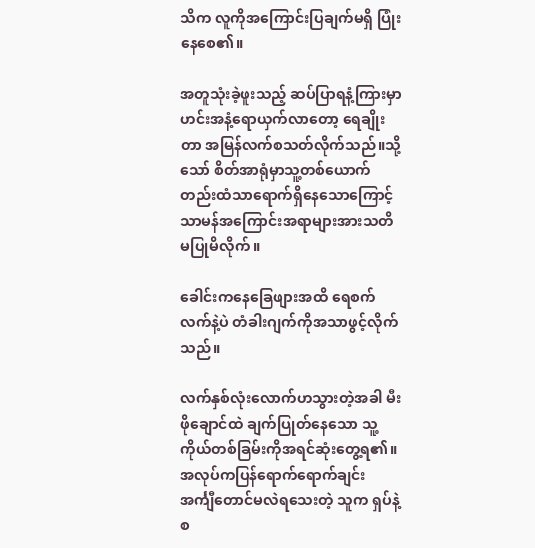သိက လူကိုအကြောင်းပြချက်မရှိ ပြုံးနေစေ၏။

အတူသုံးခဲ့ဖူးသည့် ဆပ်ပြာရနံ့ကြားမှာ ဟင်းအနံ့ရောယှက်လာတော့ ရေချိုးတာ အမြန်လက်စသတ်လိုက်သည်။သို့သော် စိတ်အာရုံမှာသူ့တစ်ယောက်တည်းထံသာရောက်ရှိနေသောကြောင့် သာမန်အကြောင်းအရာများအားသတိမပြုမိလိုက်။

ခေါင်းကနေခြေဖျားအထိ ရေစက်လက်နဲ့ပဲ တံခါးဂျက်ကိုအသာဖွင့်လိုက်သည်။

လက်နှစ်လုံးလောက်ဟသွားတဲ့အခါ မီးဖိုချောင်ထဲ ချက်ပြုတ်နေသော သူ့ကိုယ်တစ်ခြမ်းကိုအရင်ဆုံးတွေ့ရ၏။အလုပ်ကပြန်ရောက်‌ရောက်ချင်း အင်္ကျီတောင်မလဲရသေးတဲ့ သူက ရှပ်နဲ့စ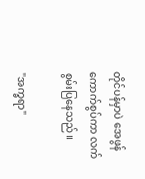တိုင်ပန်မှာပဲ အေဖွန်ကောက်စွပ်ကာ လက်စွမ်းပြနေသည်။

"အက္ခရာ"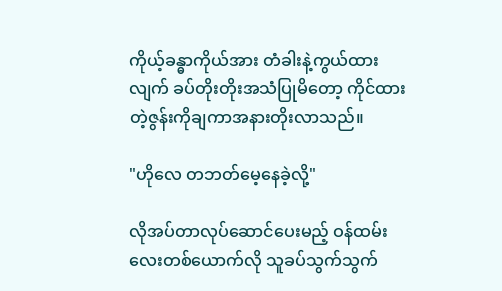ကိုယ့်ခန္ဓာကိုယ်အား တံခါးနဲ့ကွယ်ထားလျက် ခပ်တိုးတိုးအသံပြုမိတော့ ကိုင်ထားတဲ့ဇွန်းကိုချကာအနားတိုးလာသည်။

"ဟိုလေ တဘတ်မေ့နေခဲ့လို့"

လိုအပ်တာလုပ်ဆောင်ပေးမည့် ဝန်ထမ်းလေးတစ်ယောက်လို သူခပ်သွက်သွက်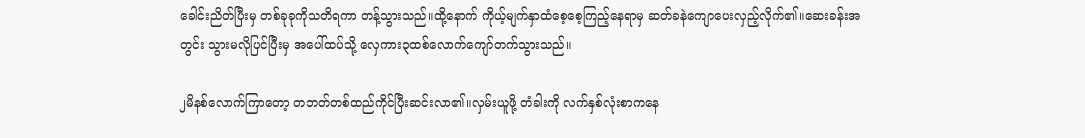ခေါင်းညိတ်ပြီးမှ တစ်ခုခုကိုသတိရကာ တန့်သွားသည်။ထို့နောက် ကိုယ့်မျက်နှာထံစေ့စေ့ကြည့်နေရာမှ ဆတ်ခနဲကျောပေးလှည့်လိုက်၏။ဆေးခန်းအတွင်း သွားမလိုပြင်ပြီးမှ အပေါ်ထပ်သို့ လှေကား၃ထစ်လောက်ကျော်တက်သွားသည်။

၂မိနစ်လောက်ကြာတော့ တဘတ်တစ်ထည်ကိုင်ပြီးဆင်းလာ၏။လှမ်းယူဖို့ တံခါးကို လက်နှစ်လုံးစာကနေ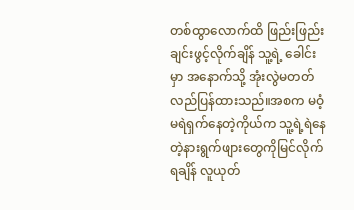တစ်ထွာလောက်ထိ ဖြည်းဖြည်းချင်းဖွင့်လိုက်ချိန် သူ့ရဲ့ ခေါင်းမှာ အနောက်သို့ အုံးလွဲမတတ်လည်ပြန်ထားသည်။အစက မဝံ့မရဲရှက်နေတဲ့ကိုယ်က သူ့ရဲ့ရဲနေတဲ့နားရွက်ဖျားတွေကိုမြင်လိုက်ရချိန် လူယုတ်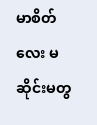မာစိတ်လေး မဆိုင်းမတွ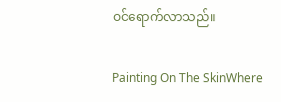ဝင်ရောက်လာသည်။

Painting On The SkinWhere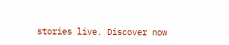stories live. Discover now